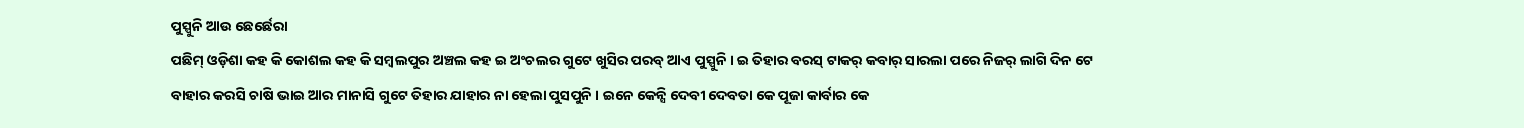ପୁସ୍ପୁନି ଆଉ ଛେର୍ଛେରା
ପଛିମ୍ ଓଡ଼ିଶା କହ କି କୋଶଲ କହ କି ସମ୍ବଲପୁର ଅଞ୍ଚଲ କହ ଇ ଅଂଚଲର ଗୁଟେ ଖୁସିର ପରବ୍ ଆଏ ପୁସ୍ପୁନି । ଇ ତିହାର ବରସ୍ ଟାକର୍ କବାର୍ ସାରଲା ପରେ ନିଜର୍ ଲାଗି ଦିନ ଟେ ବାହାର କରସି ଚାଷି ଭାଇ ଆର ମାନାସି ଗୁଟେ ତିହାର ଯାହାର ନା ହେଲା ପୁସପୁନି । ଇନେ କେନ୍ସି ଦେବୀ ଦେବତା କେ ପୂଜା କାର୍ବାର କେ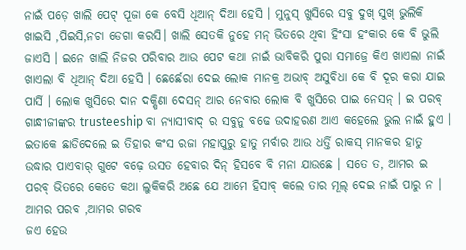ନାଇଁ ପଡ଼େ ଖାଲି ପେଟ୍ ପୂଜା କେ ବେସି ଧିଆନ୍ ଦିଆ ହେସି । ମୁନୁସ୍ ଖୁସିରେ ସବୁ ଦୁଖ୍ ସୁଖ୍ ଭୁଲିକି ଖାଇସି ,ପିଇସି,ନଚା ଡେଗା କରସି। ଖାଲି ସେତକି ନୁହେ ମନ୍ ଭିତରେ ଥିବା ହିଂସା ହଂକାର କେ ବି ଭୁଲି ଜାଏସି । ଇନେ ଖାଲି ନିଜର ପରିବାର ଆଉ ପେଟ କଥା ନାଇଁ ଭାବିକରି ପୁରା ସମାଜ୍ରେ କିଏ ଖାଏଲା ନାଇଁ ଖାଏଲା ବି ଧିଆନ୍ ଦିଆ ହେସି । ଛେର୍ଛେରା ଦେଇ ଲୋକ ମାନକ୍ର ଅଭାବ୍ ଅସୁବିଧା କେ ବି ଦୂର କରା ଯାଇ ପାର୍ସି । ଲୋକ ଖୁସିରେ ଦାନ ଦକ୍ଷିଣା ଦେସନ୍ ଆର ନେବାର ଲୋକ ବି ଖୁସିରେ ପାଇ ନେସନ୍ । ଇ ପରବ୍ ଗାନ୍ଧୀଜୀଙ୍କର trusteeship ବା ନ୍ୟାସୀବାଦ୍ ର ସବୁନୁ ବଢେ ଉଦାହରଣ ଆଏ କହେଲେ ଭୁଲ ନାଇଁ ହୁଏ । ଇତାକେ ଛାଡିଦେଲେ ଇ ତିହାର କଂସ ରଜା ମହାପୁରୁ ହାତୁ ମର୍ବାର ଆଉ ଧର୍ତ୍ତି ରାକସ୍ ମାନକର ହାତୁ ଉଦ୍ଧାର ପାଏବାର୍ ଗୁଟେ ବଢ଼େ ଉସତ ହେବାର ଦିନ୍ ହିସବେ ବି ମନା ଯାଉଛେ । ସତେ ତ, ଆମର ଇ ପରବ୍ ଭିତରେ କେତେ କଥା ଲୁକିକରି ଅଛେ ଯେ ଆମେ ହିସାବ୍ କଲେ ତାର ମୂଲ୍ ଦେଇ ନାଇଁ ପାରୁ ନ । ଆମର ପରବ ,ଆମର ଗରବ
ଜଏ ହେଉ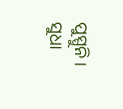ପୁସ୍ପୁନି ।
ସୁଧା